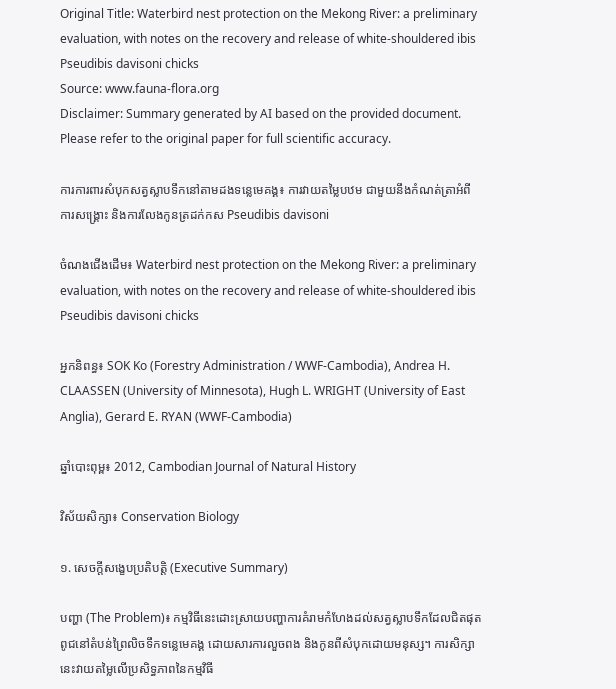Original Title: Waterbird nest protection on the Mekong River: a preliminary evaluation, with notes on the recovery and release of white-shouldered ibis Pseudibis davisoni chicks
Source: www.fauna-flora.org
Disclaimer: Summary generated by AI based on the provided document. Please refer to the original paper for full scientific accuracy.

ការការពារសំបុកសត្វស្លាបទឹកនៅតាមដងទន្លេមេគង្គ៖ ការវាយតម្លៃបឋម ជាមួយនឹងកំណត់ត្រាអំពីការសង្គ្រោះ និងការលែងកូនត្រដក់កស Pseudibis davisoni

ចំណងជើងដើម៖ Waterbird nest protection on the Mekong River: a preliminary evaluation, with notes on the recovery and release of white-shouldered ibis Pseudibis davisoni chicks

អ្នកនិពន្ធ៖ SOK Ko (Forestry Administration / WWF-Cambodia), Andrea H. CLAASSEN (University of Minnesota), Hugh L. WRIGHT (University of East Anglia), Gerard E. RYAN (WWF-Cambodia)

ឆ្នាំបោះពុម្ព៖ 2012, Cambodian Journal of Natural History

វិស័យសិក្សា៖ Conservation Biology

១. សេចក្តីសង្ខេបប្រតិបត្តិ (Executive Summary)

បញ្ហា (The Problem)៖ កម្មវិធីនេះដោះស្រាយបញ្ហាការគំរាមកំហែងដល់សត្វស្លាបទឹកដែលជិតផុតពូជនៅតំបន់ព្រៃលិចទឹកទន្លេមេគង្គ ដោយសារការលួចពង និងកូនពីសំបុកដោយមនុស្ស។ ការសិក្សានេះវាយតម្លៃលើប្រសិទ្ធភាពនៃកម្មវិធី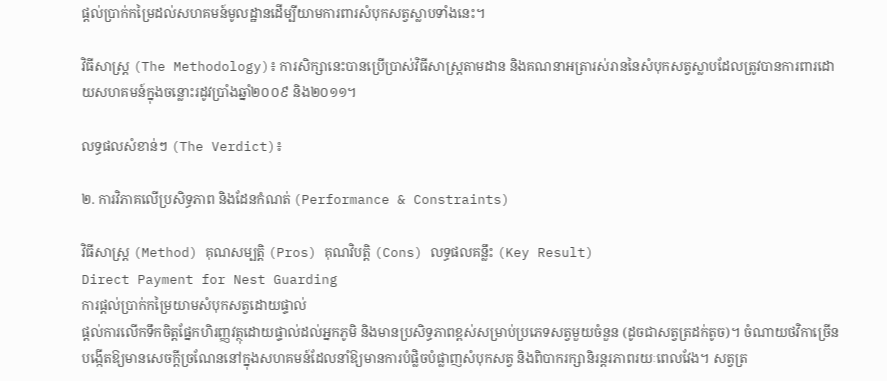ផ្តល់ប្រាក់កម្រៃដល់សហគមន៍មូលដ្ឋានដើម្បីយាមការពារសំបុកសត្វស្លាបទាំងនេះ។

វិធីសាស្ត្រ (The Methodology)៖ ការសិក្សានេះបានប្រើប្រាស់វិធីសាស្ត្រតាមដាន និងគណនាអត្រារស់រាននៃសំបុកសត្វស្លាបដែលត្រូវបានការពារដោយសហគមន៍ក្នុងចន្លោះរដូវប្រាំងឆ្នាំ២០០៩ និង២០១១។

លទ្ធផលសំខាន់ៗ (The Verdict)៖

២. ការវិភាគលើប្រសិទ្ធភាព និងដែនកំណត់ (Performance & Constraints)

វិធីសាស្ត្រ (Method) គុណសម្បត្តិ (Pros) គុណវិបត្តិ (Cons) លទ្ធផលគន្លឹះ (Key Result)
Direct Payment for Nest Guarding
ការផ្តល់ប្រាក់កម្រៃយាមសំបុកសត្វដោយផ្ទាល់
ផ្តល់ការលើកទឹកចិត្តផ្នែកហិរញ្ញវត្ថុដោយផ្ទាល់ដល់អ្នកភូមិ និងមានប្រសិទ្ធភាពខ្ពស់សម្រាប់ប្រភេទសត្វមួយចំនួន (ដូចជាសត្វត្រដក់តូច)។ ចំណាយថវិកាច្រើន បង្កើតឱ្យមានសេចក្តីច្រណែននៅក្នុងសហគមន៍ដែលនាំឱ្យមានការបំផ្លិចបំផ្លាញសំបុកសត្វ និងពិបាករក្សានិរន្តរភាពរយៈពេលវែង។ សត្វត្រ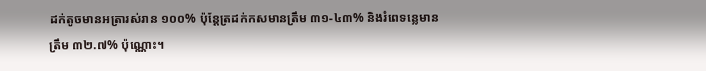ដក់តូចមានអត្រារស់រាន ១០០% ប៉ុន្តែត្រដក់កសមានត្រឹម ៣១-៤៣% និងរំពេទន្លេមានត្រឹម ៣២.៧% ប៉ុណ្ណោះ។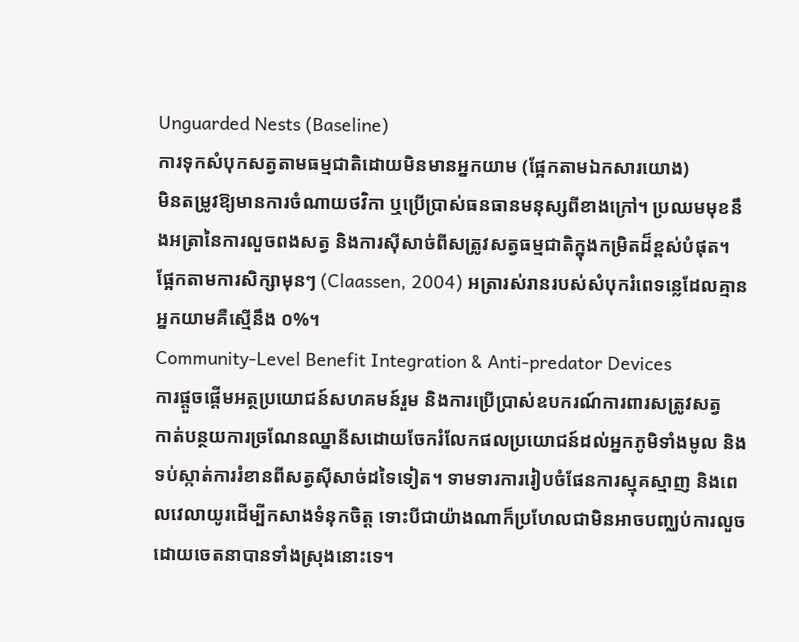Unguarded Nests (Baseline)
ការទុកសំបុកសត្វតាមធម្មជាតិដោយមិនមានអ្នកយាម (ផ្អែកតាមឯកសារយោង)
មិនតម្រូវឱ្យមានការចំណាយថវិកា ឬប្រើប្រាស់ធនធានមនុស្សពីខាងក្រៅ។ ប្រឈមមុខនឹងអត្រានៃការលួចពងសត្វ និងការស៊ីសាច់ពីសត្រូវសត្វធម្មជាតិក្នុងកម្រិតដ៏ខ្ពស់បំផុត។ ផ្អែកតាមការសិក្សាមុនៗ (Claassen, 2004) អត្រារស់រានរបស់សំបុករំពេទន្លេដែលគ្មានអ្នកយាមគឺស្មើនឹង ០%។
Community-Level Benefit Integration & Anti-predator Devices
ការផ្តួចផ្តើមអត្ថប្រយោជន៍សហគមន៍រួម និងការប្រើប្រាស់ឧបករណ៍ការពារសត្រូវសត្វ
កាត់បន្ថយការច្រណែនឈ្នានីសដោយចែករំលែកផលប្រយោជន៍ដល់អ្នកភូមិទាំងមូល និងទប់ស្កាត់ការរំខានពីសត្វស៊ីសាច់ដទៃទៀត។ ទាមទារការរៀបចំផែនការស្មុគស្មាញ និងពេលវេលាយូរដើម្បីកសាងទំនុកចិត្ត ទោះបីជាយ៉ាងណាក៏ប្រហែលជាមិនអាចបញ្ឈប់ការលួចដោយចេតនាបានទាំងស្រុងនោះទេ។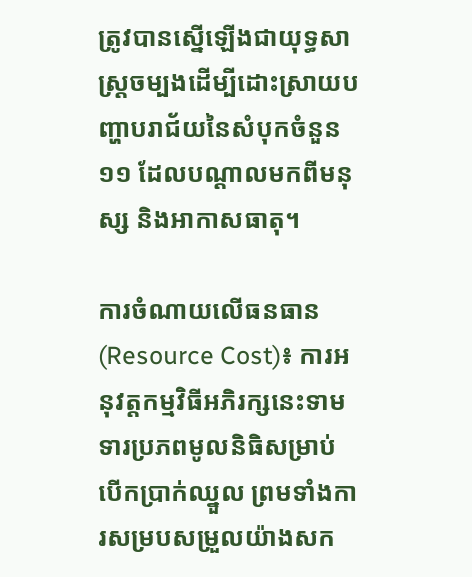ត្រូវបានស្នើឡើងជាយុទ្ធសាស្ត្រចម្បងដើម្បីដោះស្រាយបញ្ហាបរាជ័យនៃសំបុកចំនួន ១១ ដែលបណ្តាលមកពីមនុស្ស និងអាកាសធាតុ។

ការចំណាយលើធនធាន (Resource Cost)៖ ការអនុវត្តកម្មវិធីអភិរក្សនេះទាមទារប្រភពមូលនិធិសម្រាប់បើកប្រាក់ឈ្នួល ព្រមទាំងការសម្របសម្រួលយ៉ាងសក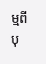ម្មពីបុ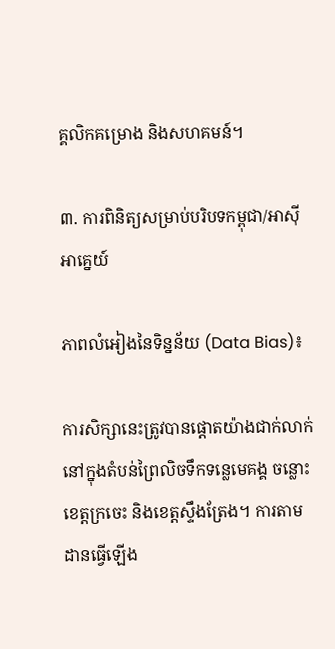គ្គលិកគម្រោង និងសហគមន៍។

៣. ការពិនិត្យសម្រាប់បរិបទកម្ពុជា/អាស៊ីអាគ្នេយ៍

ភាពលំអៀងនៃទិន្នន័យ (Data Bias)៖

ការសិក្សានេះត្រូវបានផ្តោតយ៉ាងជាក់លាក់នៅក្នុងតំបន់ព្រៃលិចទឹកទន្លេមេគង្គ ចន្លោះខេត្តក្រចេះ និងខេត្តស្ទឹងត្រែង។ ការតាមដានធ្វើឡើង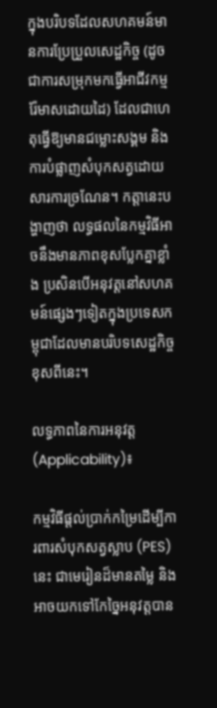ក្នុងបរិបទដែលសហគមន៍មានការប្រែប្រួលសេដ្ឋកិច្ច (ដូចជាការសម្រុកមកធ្វើអាជីវកម្មរ៉ែមាសដោយដៃ) ដែលជាហេតុធ្វើឱ្យមានជម្លោះសង្គម និងការបំផ្លាញសំបុកសត្វដោយសារការច្រណែន។ កត្តានេះបង្ហាញថា លទ្ធផលនៃកម្មវិធីអាចនឹងមានភាពខុសប្លែកគ្នាខ្លាំង ប្រសិនបើអនុវត្តនៅសហគមន៍ផ្សេងៗទៀតក្នុងប្រទេសកម្ពុជាដែលមានបរិបទសេដ្ឋកិច្ចខុសពីនេះ។

លទ្ធភាពនៃការអនុវត្ត (Applicability)៖

កម្មវិធីផ្តល់ប្រាក់កម្រៃដើម្បីការពារសំបុកសត្វស្លាប (PES) នេះ ជាមេរៀនដ៏មានតម្លៃ និងអាចយកទៅកែច្នៃអនុវត្តបាន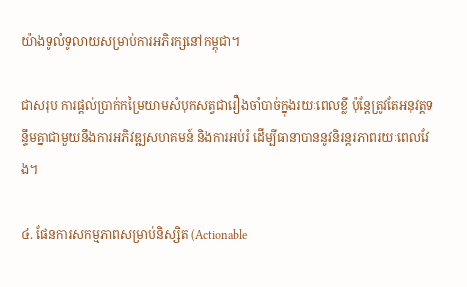យ៉ាងទូលំទូលាយសម្រាប់ការអភិរក្សនៅកម្ពុជា។

ជាសរុប ការផ្តល់ប្រាក់កម្រៃយាមសំបុកសត្វជារឿងចាំបាច់ក្នុងរយៈពេលខ្លី ប៉ុន្តែត្រូវតែអនុវត្តទន្ទឹមគ្នាជាមួយនឹងការអភិវឌ្ឍសហគមន៍ និងការអប់រំ ដើម្បីធានាបាននូវនិរន្តរភាពរយៈពេលវែង។

៤. ផែនការសកម្មភាពសម្រាប់និស្សិត (Actionable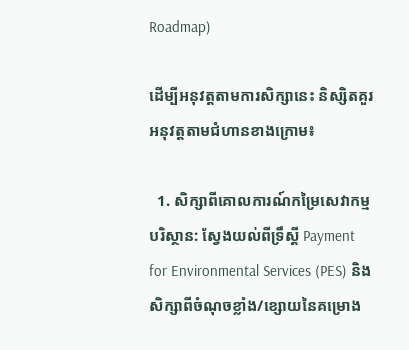Roadmap)

ដើម្បីអនុវត្តតាមការសិក្សានេះ និស្សិតគួរអនុវត្តតាមជំហានខាងក្រោម៖

  1. សិក្សាពីគោលការណ៍កម្រៃសេវាកម្មបរិស្ថាន: ស្វែងយល់ពីទ្រឹស្តី Payment for Environmental Services (PES) និងសិក្សាពីចំណុចខ្លាំង/ខ្សោយនៃគម្រោង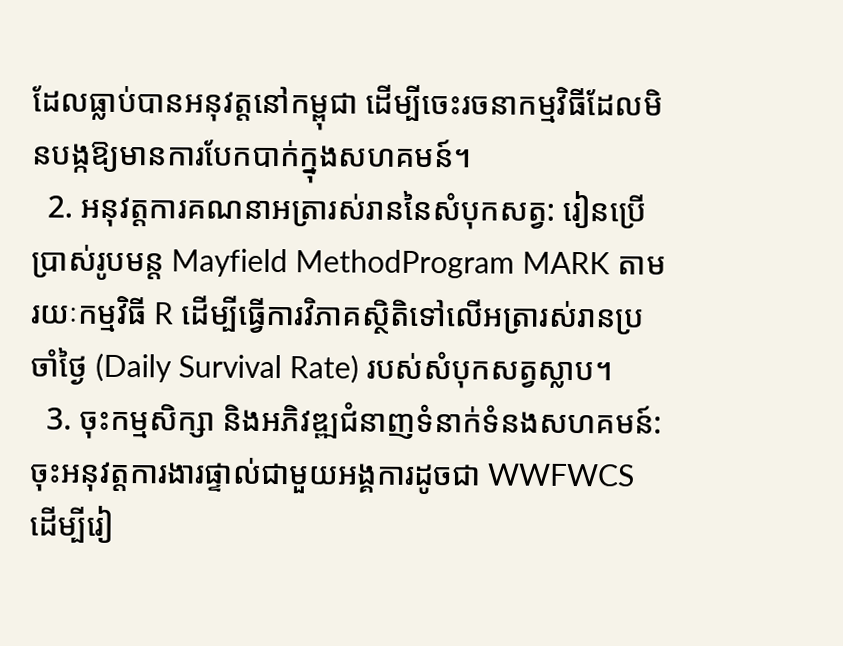ដែលធ្លាប់បានអនុវត្តនៅកម្ពុជា ដើម្បីចេះរចនាកម្មវិធីដែលមិនបង្កឱ្យមានការបែកបាក់ក្នុងសហគមន៍។
  2. អនុវត្តការគណនាអត្រារស់រាននៃសំបុកសត្វ: រៀនប្រើប្រាស់រូបមន្ត Mayfield MethodProgram MARK តាមរយៈកម្មវិធី R ដើម្បីធ្វើការវិភាគស្ថិតិទៅលើអត្រារស់រានប្រចាំថ្ងៃ (Daily Survival Rate) របស់សំបុកសត្វស្លាប។
  3. ចុះកម្មសិក្សា និងអភិវឌ្ឍជំនាញទំនាក់ទំនងសហគមន៍: ចុះអនុវត្តការងារផ្ទាល់ជាមួយអង្គការដូចជា WWFWCS ដើម្បីរៀ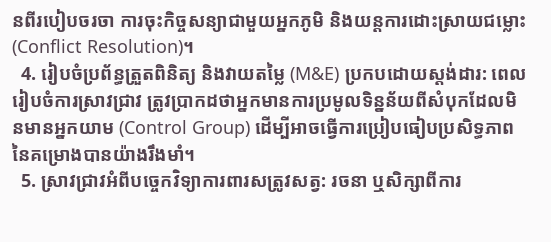នពីរបៀបចរចា ការចុះកិច្ចសន្យាជាមួយអ្នកភូមិ និងយន្តការដោះស្រាយជម្លោះ (Conflict Resolution)។
  4. រៀបចំប្រព័ន្ធត្រួតពិនិត្យ និងវាយតម្លៃ (M&E) ប្រកបដោយស្តង់ដារ: ពេលរៀបចំការស្រាវជ្រាវ ត្រូវប្រាកដថាអ្នកមានការប្រមូលទិន្នន័យពីសំបុកដែលមិនមានអ្នកយាម (Control Group) ដើម្បីអាចធ្វើការប្រៀបធៀបប្រសិទ្ធភាពនៃគម្រោងបានយ៉ាងរឹងមាំ។
  5. ស្រាវជ្រាវអំពីបច្ចេកវិទ្យាការពារសត្រូវសត្វ: រចនា ឬសិក្សាពីការ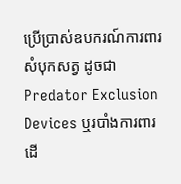ប្រើប្រាស់ឧបករណ៍ការពារសំបុកសត្វ ដូចជា Predator Exclusion Devices ឬរបាំងការពារដើ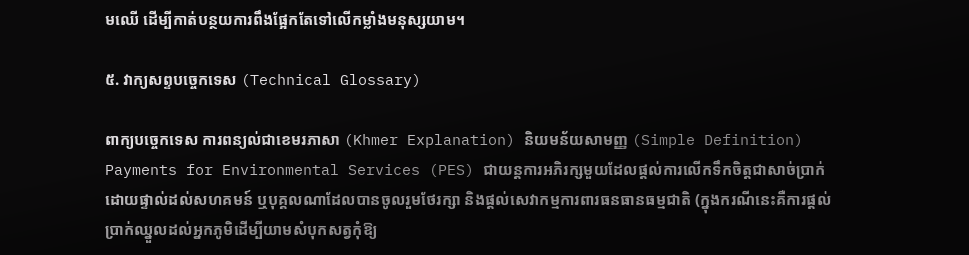មឈើ ដើម្បីកាត់បន្ថយការពឹងផ្អែកតែទៅលើកម្លាំងមនុស្សយាម។

៥. វាក្យសព្ទបច្ចេកទេស (Technical Glossary)

ពាក្យបច្ចេកទេស ការពន្យល់ជាខេមរភាសា (Khmer Explanation) និយមន័យសាមញ្ញ (Simple Definition)
Payments for Environmental Services (PES) ជាយន្តការអភិរក្សមួយដែលផ្តល់ការលើកទឹកចិត្តជាសាច់ប្រាក់ដោយផ្ទាល់ដល់សហគមន៍ ឬបុគ្គលណាដែលបានចូលរួមថែរក្សា និងផ្តល់សេវាកម្មការពារធនធានធម្មជាតិ (ក្នុងករណីនេះគឺការផ្តល់ប្រាក់ឈ្នួលដល់អ្នកភូមិដើម្បីយាមសំបុកសត្វកុំឱ្យ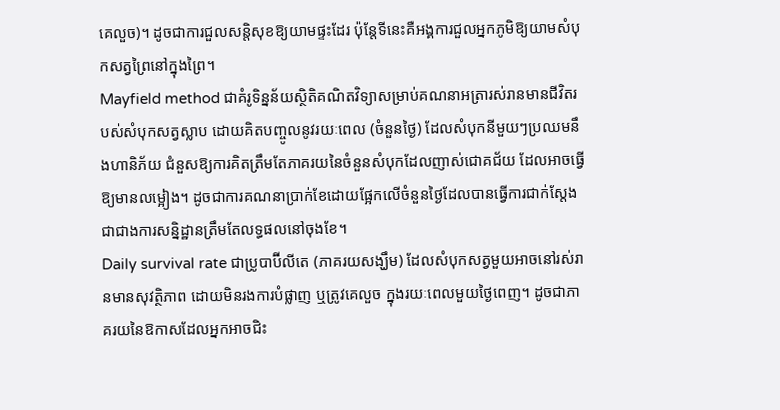គេលួច)។ ដូចជាការជួលសន្តិសុខឱ្យយាមផ្ទះដែរ ប៉ុន្តែទីនេះគឺអង្គការជួលអ្នកភូមិឱ្យយាមសំបុកសត្វព្រៃនៅក្នុងព្រៃ។
Mayfield method ជាគំរូទិន្នន័យស្ថិតិគណិតវិទ្យាសម្រាប់គណនាអត្រារស់រានមានជីវិតរបស់សំបុកសត្វស្លាប ដោយគិតបញ្ចូលនូវរយៈពេល (ចំនួនថ្ងៃ) ដែលសំបុកនីមួយៗប្រឈមនឹងហានិភ័យ ជំនួសឱ្យការគិតត្រឹមតែភាគរយនៃចំនួនសំបុកដែលញាស់ជោគជ័យ ដែលអាចធ្វើឱ្យមានលម្អៀង។ ដូចជាការគណនាប្រាក់ខែដោយផ្អែកលើចំនួនថ្ងៃដែលបានធ្វើការជាក់ស្តែង ជាជាងការសន្និដ្ឋានត្រឹមតែលទ្ធផលនៅចុងខែ។
Daily survival rate ជាប្រូបាប៊ីលីតេ (ភាគរយសង្ឃឹម) ដែលសំបុកសត្វមួយអាចនៅរស់រានមានសុវត្ថិភាព ដោយមិនរងការបំផ្លាញ ឬត្រូវគេលួច ក្នុងរយៈពេលមួយថ្ងៃពេញ។ ដូចជាភាគរយនៃឱកាសដែលអ្នកអាចជិះ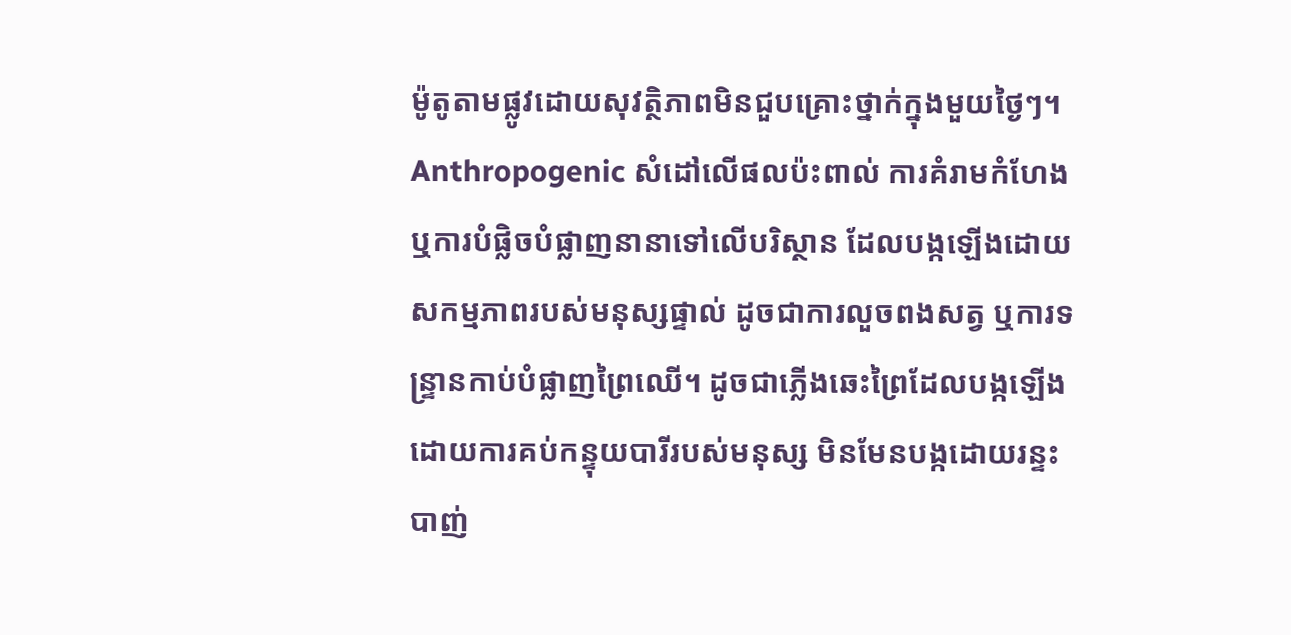ម៉ូតូតាមផ្លូវដោយសុវត្ថិភាពមិនជួបគ្រោះថ្នាក់ក្នុងមួយថ្ងៃៗ។
Anthropogenic សំដៅលើផលប៉ះពាល់ ការគំរាមកំហែង ឬការបំផ្លិចបំផ្លាញនានាទៅលើបរិស្ថាន ដែលបង្កឡើងដោយសកម្មភាពរបស់មនុស្សផ្ទាល់ ដូចជាការលួចពងសត្វ ឬការទន្ទ្រានកាប់បំផ្លាញព្រៃឈើ។ ដូចជាភ្លើងឆេះព្រៃដែលបង្កឡើងដោយការគប់កន្ទុយបារីរបស់មនុស្ស មិនមែនបង្កដោយរន្ទះបាញ់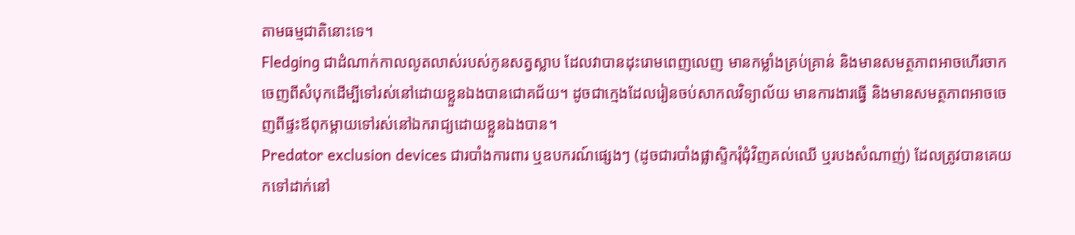តាមធម្មជាតិនោះទេ។
Fledging ជាដំណាក់កាលលូតលាស់របស់កូនសត្វស្លាប ដែលវាបានដុះរោមពេញលេញ មានកម្លាំងគ្រប់គ្រាន់ និងមានសមត្ថភាពអាចហើរចាកចេញពីសំបុកដើម្បីទៅរស់នៅដោយខ្លួនឯងបានជោគជ័យ។ ដូចជាក្មេងដែលរៀនចប់សាកលវិទ្យាល័យ មានការងារធ្វើ និងមានសមត្ថភាពអាចចេញពីផ្ទះឪពុកម្តាយទៅរស់នៅឯករាជ្យដោយខ្លួនឯងបាន។
Predator exclusion devices ជារបាំងការពារ ឬឧបករណ៍ផ្សេងៗ (ដូចជារបាំងផ្លាស្ទិករុំជុំវិញគល់ឈើ ឬរបងសំណាញ់) ដែលត្រូវបានគេយកទៅដាក់នៅ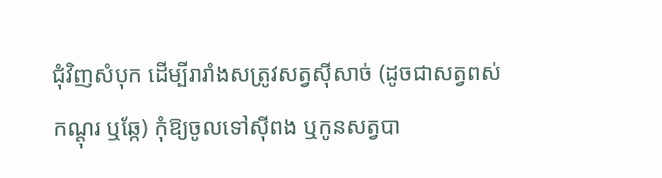ជុំវិញសំបុក ដើម្បីរារាំងសត្រូវសត្វស៊ីសាច់ (ដូចជាសត្វពស់ កណ្តុរ ឬឆ្កែ) កុំឱ្យចូលទៅស៊ីពង ឬកូនសត្វបា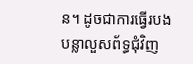ន។ ដូចជាការធ្វើរបងបន្លាលួសព័ទ្ធជុំវិញ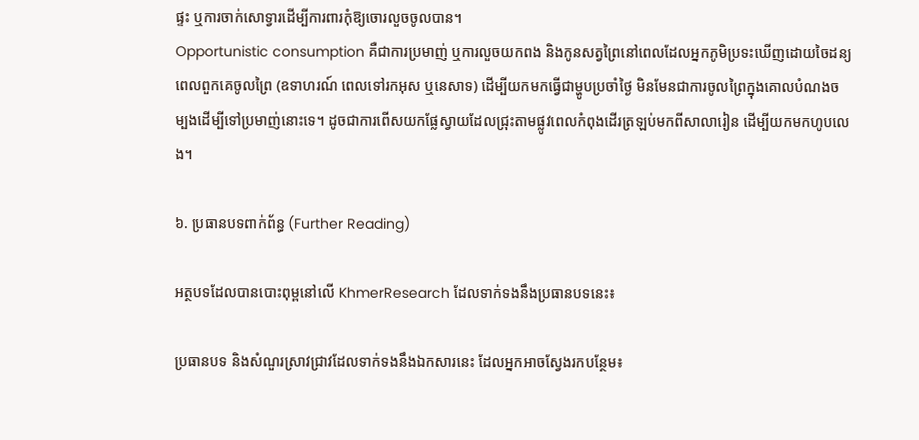ផ្ទះ ឬការចាក់សោទ្វារដើម្បីការពារកុំឱ្យចោរលួចចូលបាន។
Opportunistic consumption គឺជាការប្រមាញ់ ឬការលួចយកពង និងកូនសត្វព្រៃនៅពេលដែលអ្នកភូមិប្រទះឃើញដោយចៃដន្យពេលពួកគេចូលព្រៃ (ឧទាហរណ៍ ពេលទៅរកអុស ឬនេសាទ) ដើម្បីយកមកធ្វើជាម្ហូបប្រចាំថ្ងៃ មិនមែនជាការចូលព្រៃក្នុងគោលបំណងចម្បងដើម្បីទៅប្រមាញ់នោះទេ។ ដូចជាការពើសយកផ្លែស្វាយដែលជ្រុះតាមផ្លូវពេលកំពុងដើរត្រឡប់មកពីសាលារៀន ដើម្បីយកមកហូបលេង។

៦. ប្រធានបទពាក់ព័ន្ធ (Further Reading)

អត្ថបទដែលបានបោះពុម្ពនៅលើ KhmerResearch ដែលទាក់ទងនឹងប្រធានបទនេះ៖

ប្រធានបទ និងសំណួរស្រាវជ្រាវដែលទាក់ទងនឹងឯកសារនេះ ដែលអ្នកអាចស្វែងរកបន្ថែម៖